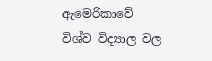ඇමෙරිකාවේ විශ්ව විද්‍යාල වල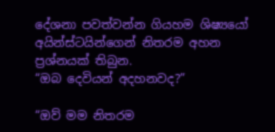දේශනා පවත්වන්න ගියහම ශිෂ්‍යයෝ අයින්ස්ටයින්ගෙන් නිතරම අහන ප්‍රශ්නයක් තිබුන.
“ඔබ දෙවියන් අදහනවද?”

“ඔව් මම නිතරම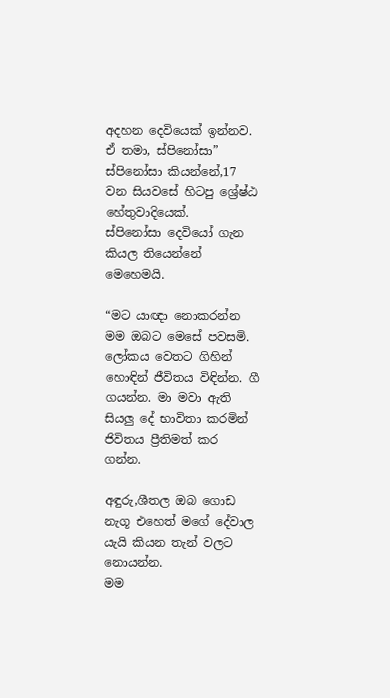අදහන දෙවියෙක් ඉන්නව. ඒ තමා, ස්පිනෝසා”
ස්පිනෝසා කියන්නේ,17 වන සියවසේ හිටපු ශ්‍රේෂ්ඨ හේතුවාදියෙක්.
ස්පිනෝසා දෙවියෝ ගැන කියල තියෙන්නේ මෙහෙමයි.

“මට යාඥා නොකරන්න
මම ඔබට මෙසේ පවසමි. ලෝකය වෙතට ගිහින් හොඳින් ජීවිතය විඳින්න. ගී ගයන්න. මා මවා ඇති සියලු දේ භාවිතා කරමින් ජිවිතය ප්‍රීතිමත් කර ගන්න.

අඳුරු,ශීතල ඔබ ගොඩ නැගූ එහෙත් මගේ දේවාල යැයි කියන තැන් වලට නොයන්න.
මම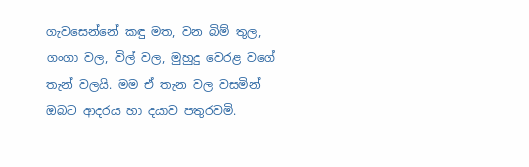ගැවසෙන්නේ කඳු මත, වන බිම් තුල, ගංගා වල, විල් වල, මුහුදු වෙරළ වගේ තැන් වලයි. මම ඒ තැන වල වසමින් ඔබට ආදරය හා දයාව පතුරවමි.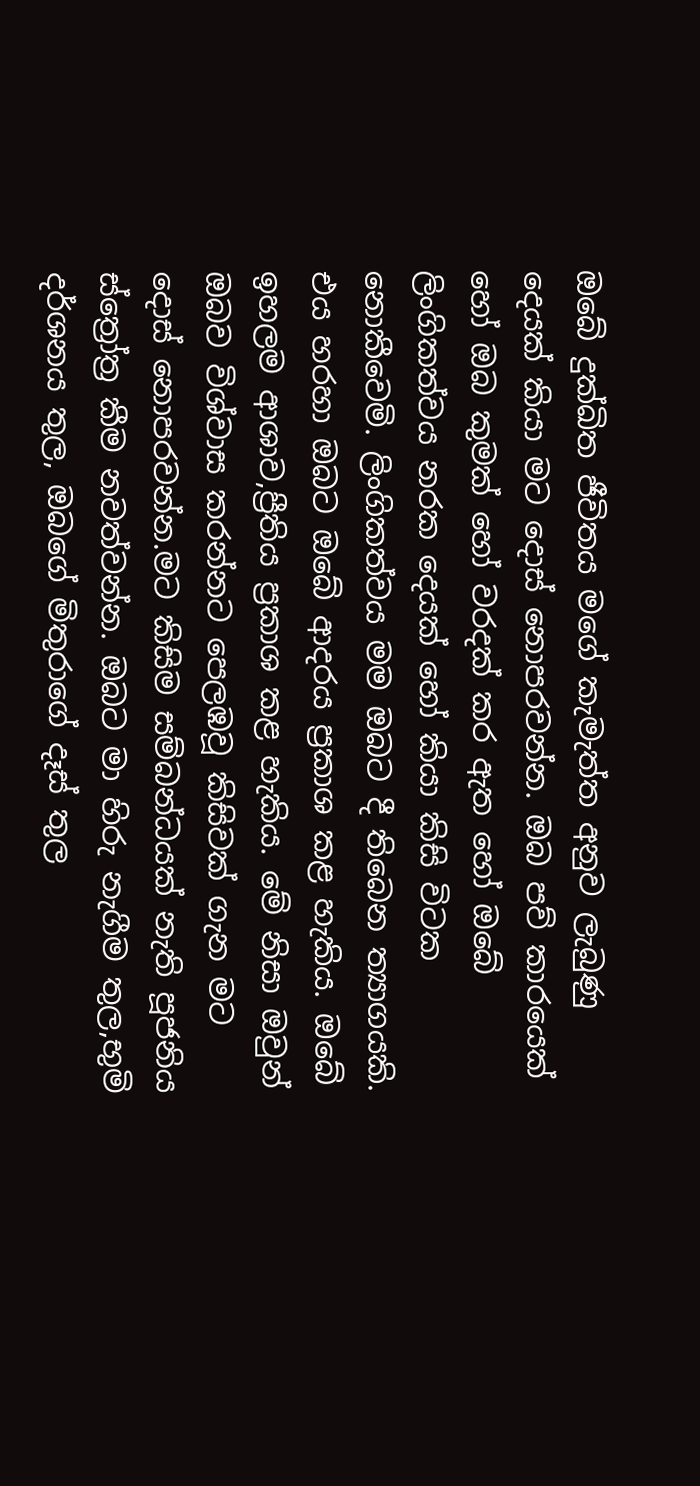ඔබේ දුක්ඛිත ජීවිතය මගේ කැමැත්ත අනුව ලැබුණු දෙයක් කියා මට දොස් නොපරවන්න. ඔබ පව් කාරයෙක් හෝ ඔබ කුමක් හෝ වරදක් කර ඇත හෝ ඔබේ ලිංගිකත්වය නරක දෙයක් හෝ කියා කිසි විටක නොකීවෙමි. ලිංගිකත්වය මම ඔබට දී තිබෙන ත්‍යාගයකි. එය හරහා ඔබට ඔබේ ආදරය ප්‍රකාශ කළ හැකිය. ඔබේ ඉහලම ආශාව,ප්‍රීතිය ප්‍රකාශ කළ හැකිය. මේ නිසා ඔවුන් ඔබව විශ්වාස කරන්නට පෙලඹවූ කිසිවක් ගැන මට දොස් නොපරවන්න.මට කිසිම සම්බන්ධයක් නැති පූජනිය ස්ත්‍රෝත්‍ර කීම නවත්වන්න. ඔබට මා හිරු නැගීම තුල,භුමි දර්ශනය තුල, ඔබගේ මිතුරාගේ දෑස් තුල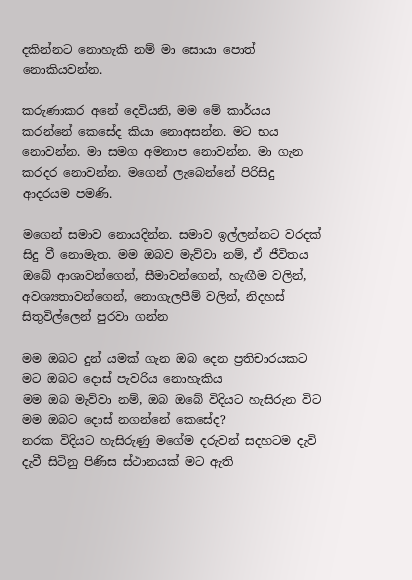දකින්නට නොහැකි නම් මා සොයා පොත් නොකියවන්න.

කරුණාකර අනේ දෙවියනි, මම මේ කාර්යය කරන්නේ කෙසේද කියා නොඅසන්න. මට භය නොවන්න. මා සමග අමනාප නොවන්න. මා ගැන කරදර නොවන්න. මගෙන් ලැබෙන්නේ පිරිසිදු ආදරයම පමණි.

මගෙන් සමාව නොයදින්න. සමාව ඉල්ලන්නට වරදක් සිදු වී නොමැත. මම ඔබව මැව්වා නම්, ඒ ජීවිතය ඔබේ ආශාවන්ගෙන්, සීමාවන්ගෙන්, හැඟීම වලින්, අවශ්‍යතාවන්ගෙන්, නොගැලපීම් වලින්, නිදහස් සිතුවිල්ලෙන් පුරවා ගන්න

මම ඔබට දුන් යමක් ගැන ඔබ දෙන ප්‍රතිචාරයකට මට ඔබට දොස් පැවරිය නොහැකිය
මම ඔබ මැව්වා නම්, ඔබ ඔබේ විදියට හැසිරුන විට මම ඔබට දොස් නගන්නේ කෙසේද?
නරක විදියට හැසිරුණු මගේම දරුවන් සදහටම දැවි දැවී සිටිනු පිණිස ස්ථානයක් මට ඇති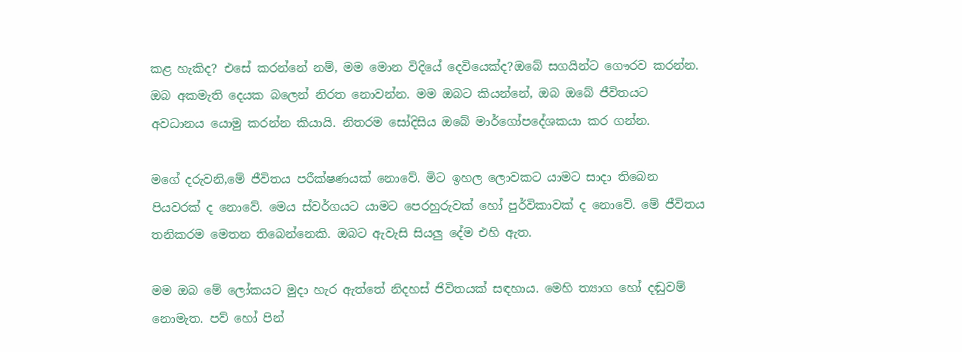කළ හැකිද? එසේ කරන්නේ නම්, මම මොන විදියේ දෙවියෙක්ද?ඔබේ සගයින්ට ගෞරව කරන්න. ඔබ අකමැති දෙයක බලෙන් නිරත නොවන්න. මම ඔබට කියන්නේ, ඔබ ඔබේ ජීවිතයට අවධානය යොමු කරන්න කියායි. නිතරම සෝදිසිය ඔබේ මාර්ගෝපදේශකයා කර ගන්න.

මගේ දරුවනි,මේ ජීවිතය පරීක්ෂණයක් නොවේ. මිට ඉහල ලොවකට යාමට සාදා තිබෙන පියවරක් ද නොවේ. මෙය ස්වර්ගයට යාමට පෙරහුරුවක් හෝ පුර්විකාවක් ද නොවේ. මේ ජීවිතය තනිකරම මෙතන තිබෙන්නෙකි. ඔබට ඇවැසි සියලු දේම එහි ඇත.

මම ඔබ මේ ලෝකයට මුදා හැර ඇත්තේ නිදහස් ජිවිතයක් සඳහාය. මෙහි ත්‍යාග හෝ දඬුවම් නොමැත. පව් හෝ පින්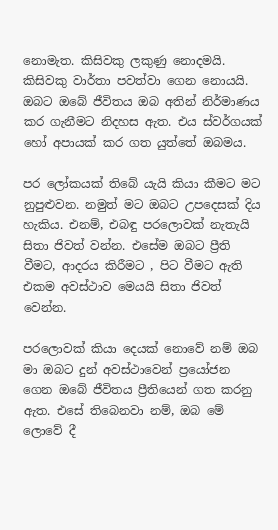නොමැත. කිසිවකු ලකුණු නොදමයි. කිසිවකු වාර්තා පවත්වා ගෙන නොයයි. ඔබට ඔබේ ජීවිතය ඔබ අතින් නිර්මාණය කර ගැනීමට නිදහස ඇත. එය ස්වර්ගයක් හෝ අපායක් කර ගත යුත්තේ ඔබමය.

පර ලෝකයක් තිබේ යැයි කියා කීමට මට නුපුළුවන. නමුත් මට ඔබට උපදෙසක් දිය හැකිය. එනම්, එබඳු පරලොවක් නැතැයි සිතා ජිවත් වන්න. එසේම ඔබට ප්‍රීති වීමට, ආදරය කිරීමට , පිට වීමට ඇති එකම අවස්ථාව මෙයයි සිතා ජිවත් වෙන්න.

පරලොවක් කියා දෙයක් නොවේ නම් ඔබ මා ඔබට දුන් අවස්ථාවෙන් ප්‍රයෝජන ගෙන ඔබේ ජීවිතය ප්‍රීතියෙන් ගත කරනු ඇත. එසේ තිබෙනවා නම්, ඔබ මේ ලොවේ දී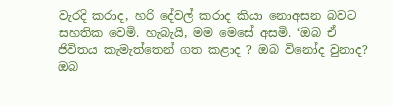වැරදි කරාද, හරි දේවල් කරාද කියා නොඅසන බවට සහතික වෙමි. හැබැයි, මම මෙසේ අසමි. ‘ඔබ ඒ ජිවිතය කැමැත්තෙන් ගත කළාද ? ඔබ විනෝද වුනාද? ඔබ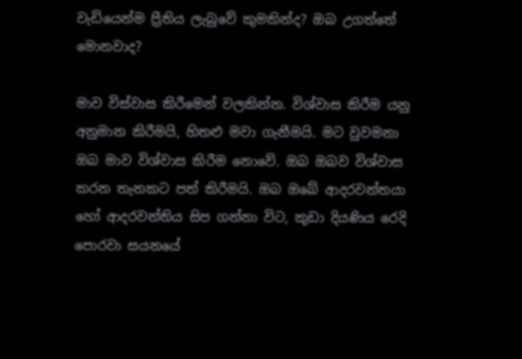වැඩියෙන්ම ප්‍රීතිය ලැබුවේ කුමකින්ද? ඔබ උගත්තේ මොනවාද?

මාව විස්වාස කිරීමෙන් වලකින්න. විශ්වාස කිරීම යනු අනුමාන කිරීමයි, හිතළු මවා ගැනීමයි. මට වුවමනා ඔබ මාව විශ්වාස කිරීම නොවේ. ඔබ ඔබව විශ්වාස කරන තැනකට පත් කිරීමයි. ඔබ ඔබේ ආදරවන්තයා හෝ ආදරවන්තිය සිප ගන්නා විට, කුඩා දියණිය රෙදි පොරවා සයනයේ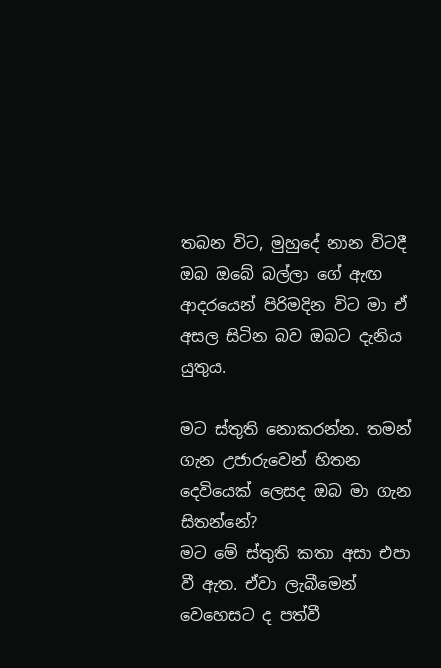තබන විට, මුහුදේ නාන විටදී ඔබ ඔබේ බල්ලා ගේ ඇඟ ආදරයෙන් පිරිමදින විට මා ඒ අසල සිටින බව ඔබට දැනිය යුතුය.

මට ස්තුති නොකරන්න. තමන් ගැන උජාරුවෙන් හිතන දෙවියෙක් ලෙසද ඔබ මා ගැන සිතන්නේ?
මට මේ ස්තුති කතා අසා එපා වී ඇත. ඒවා ලැබීමෙන් වෙහෙසට ද පත්වී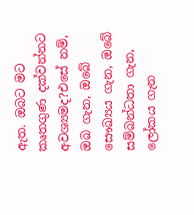ඇත. ඔබට මට කෘතගුණ දක්වන්නට අවශ්‍යමද?එසේ නම්, ඔබ ගැන, ඔබේ සෞඛ්‍යය ගැන, ඔබේ සම්බන්ධතා ගැන, ලෝකය ගැන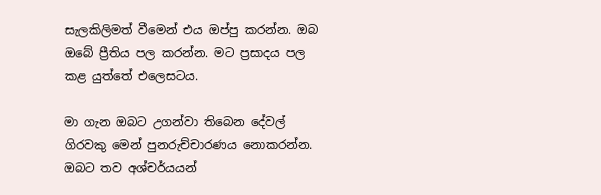සැලකිලිමත් වීමෙන් එය ඔප්පු කරන්න. ඔබ ඔබේ ප්‍රීතිය පල කරන්න. මට ප්‍රසාදය පල කළ යුත්තේ එලෙසටය.

මා ගැන ඔබට උගන්වා තිබෙන දේවල් ගිරවකු මෙන් පුනරුච්චාරණය නොකරන්න.
ඔබට තව අශ්චර්යයන්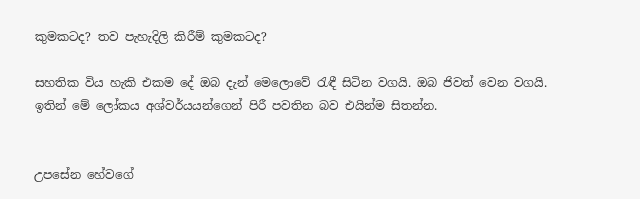කුමකටද? තව පැහැදිලි කිරීම් කුමකටද?

සහතික විය හැකි එකම දේ ඔබ දැන් මෙලොවේ රැඳී සිටින වගයි. ඔබ ජිවත් වෙන වගයි. ඉතින් මේ ලෝකය අශ්වර්යයන්ගෙන් පිරී පවතින බව එයින්ම සිතන්න.


උපසේන හේවගේ